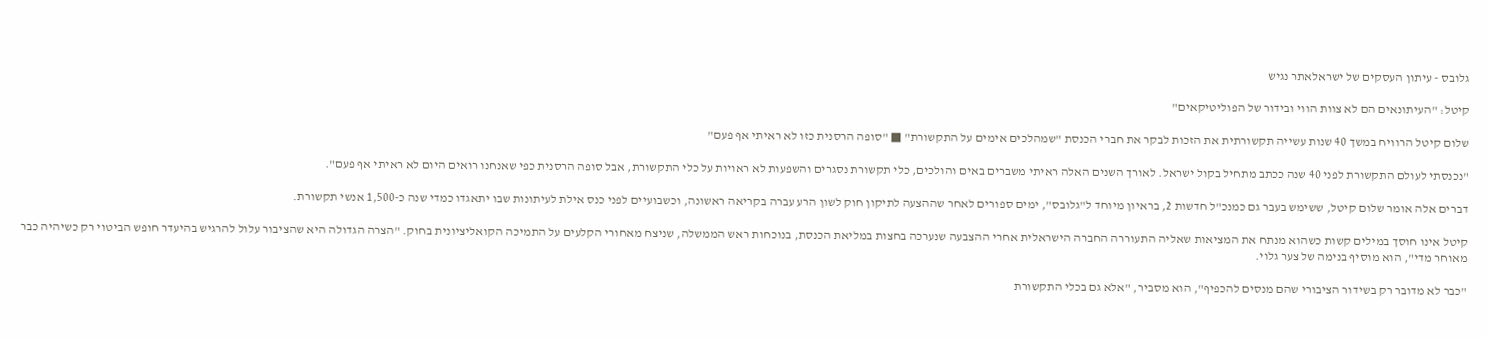גלובס - עיתון העסקים של ישראלאתר נגיש

קיטל: "העיתונאים הם לא צוות הווי ובידור של הפוליטיקאים"

שלום קיטל הרוויח במשך 40 שנות עשייה תקשורתית את הזכות לבקר את חברי הכנסת "שמהלכים אימים על התקשורת" ■ "סופה הרסנית כזו לא ראיתי אף פעם"

"נכנסתי לעולם התקשורת לפני 40 שנה ככתב מתחיל בקול ישראל. לאורך השנים האלה ראיתי משברים באים והולכים, כלי תקשורת נסגרים והשפעות לא ראויות על כלי התקשורת, אבל סופה הרסנית כפי שאנחנו רואים היום לא ראיתי אף פעם".

דברים אלה אומר שלום קיטל, ששימש בעבר גם כמנכ"ל חדשות 2, בראיון מיוחד ל"גלובס", ימים ספורים לאחר שההצעה לתיקון חוק לשון הרע עברה בקריאה ראשונה, וכשבועיים לפני כנס אילת לעיתונות שבו יתאגדו כמדי שנה כ-1,500 אנשי תקשורת.

קיטל אינו חוסך במילים קשות כשהוא מנתח את המציאות שאליה התעוררה החברה הישראלית אחרי ההצבעה שנערכה בחצות במליאת הכנסת, בנוכחות ראש הממשלה, שניצח מאחורי הקלעים על התמיכה הקואליציונית בחוק. "הצרה הגדולה היא שהציבור עלול להרגיש בהיעדר חופש הביטוי רק כשיהיה כבר מאוחר מדי", הוא מוסיף בנימה של צער גלוי.

"כבר לא מדובר רק בשידור הציבורי שהם מנסים להכפיף", הוא מסביר, "אלא גם בכלי התקשורת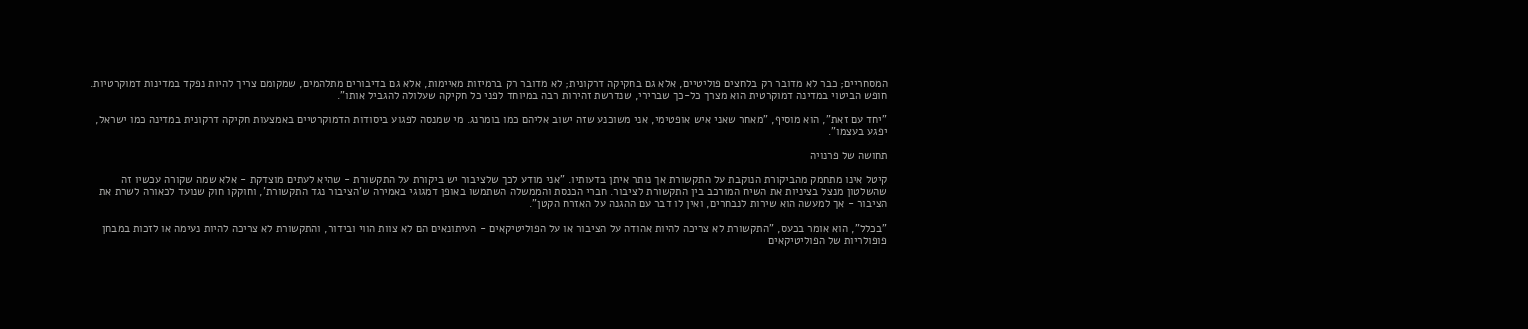המסחריים; כבר לא מדובר רק בלחצים פוליטיים, אלא גם בחקיקה דרקונית; לא מדובר רק ברמיזות מאיימות, אלא גם בדיבורים מתלהמים, שמקומם צריך להיות נפקד במדינות דמוקרטיות. חופש הביטוי במדינה דמוקרטית הוא מצרך כל-כך שברירי, שנדרשת זהירות רבה במיוחד לפני כל חקיקה שעלולה להגביל אותו".

"יחד עם זאת", הוא מוסיף, "מאחר שאני איש אופטימי, אני משוכנע שזה ישוב אליהם כמו בומרנג. מי שמנסה לפגוע ביסודות הדמוקרטיים באמצעות חקיקה דרקונית במדינה כמו ישראל, יפגע בעצמו".

תחושה של פרנויה

קיטל אינו מתחמק מהביקורת הנוקבת על התקשורת אך נותר איתן בדעותיו. "אני מודע לכך שלציבור יש ביקורת על התקשורת - שהיא לעתים מוצדקת - אלא שמה שקורה עכשיו זה שהשלטון מנצל בציניות את השיח המורכב בין התקשורת לציבור. חברי הכנסת והממשלה השתמשו באופן דמגוגי באמירה ש'הציבור נגד התקשורת', וחוקקו חוק שנועד לכאורה לשרת את הציבור - אך למעשה הוא שירות לנבחרים, ואין לו דבר עם ההגנה על האזרח הקטן".

"בכלל", הוא אומר בכעס, "התקשורת לא צריכה להיות אהודה על הציבור או על הפוליטיקאים - העיתונאים הם לא צוות הווי ובידור, והתקשורת לא צריכה להיות נעימה או לזכות במבחן פופולריות של הפוליטיקאים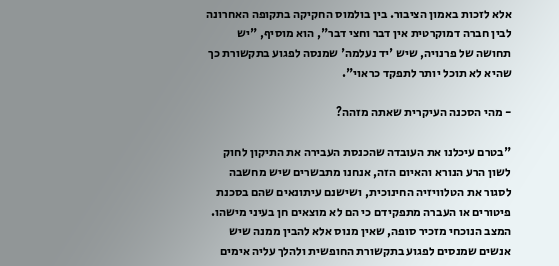אלא לזכות באמון הציבור. בין בולמוס החקיקה בתקופה האחרונה לבין חברה דמוקרטית אין דבר וחצי דבר", הוא מוסיף, "יש תחושה של פרנויה, שיש 'יד נעלמה' שמנסה לפגוע בתקשורת כך שהיא לא תוכל יותר לתפקד כראוי".

- מהי הסכנה העיקרית שאתה מזהה?

"בטרם עיכלנו את העובדה שהכנסת העבירה את התיקון לחוק לשון הרע הנורא והאיום הזה, אנחנו מתבשרים שיש מחשבה לסגור את הטלוויזיה החינוכית, ושישנם עיתונאים שהם בסכנת פיטורים או העברה מתפקידם כי הם לא מוצאים חן בעיני מישהו. המצב הנוכחי מזכיר סופה, שאין מנוס אלא להבין ממנה שיש אנשים שמנסים לפגוע בתקשורת החופשית ולהלך עליה אימים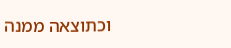וכתוצאה ממנה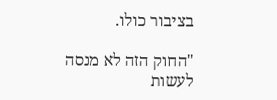בציבור כולו.

"החוק הזה לא מנסה לעשות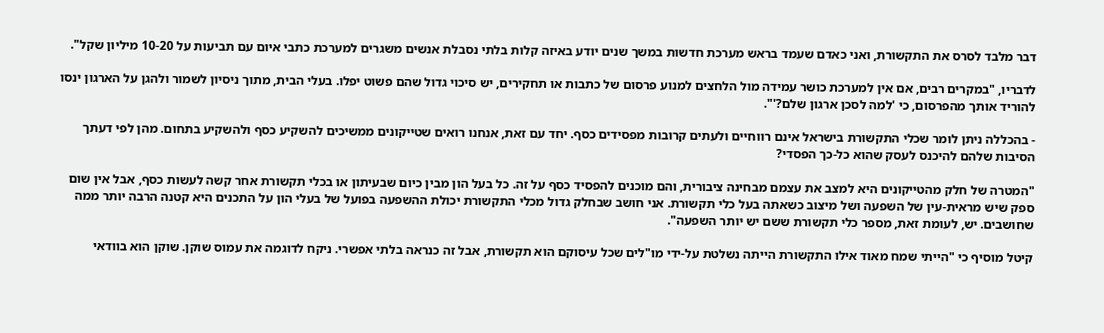דבר מלבד לסרס את התקשורת, ואני כאדם שעמד בראש מערכת חדשות במשך שנים יודע באיזה קלות בלתי נסבלת אנשים משגרים למערכת כתבי איום עם תביעות על 10-20 מיליון שקל".

לדבריו, "במקרים רבים, אם אין למערכת כושר עמידה מול הלחצים למנוע פרסום של כתבות או תחקירים, יש סיכוי גדול שהם פשוט יפלו. בעלי הבית, מתוך ניסיון לשמור ולהגן על הארגון ינסו להוריד אותך מהפרסום, כי 'למה לסכן ארגון שלם?'".

- בהכללה ניתן לומר שכלי התקשורת בישראל אינם רווחיים ולעתים קרובות מפסידים כסף. יחד עם זאת, אנחנו רואים שטייקונים ממשיכים להשקיע כסף ולהשקיע בתחום. מהן לפי דעתך הסיבות שלהם להיכנס לעסק שהוא כל-כך הפסדי?

"המטרה של חלק מהטייקונים היא למצב את עצמם מבחינה ציבורית, והם מוכנים להפסיד כסף על זה. כל בעל הון מבין כיום שבעיתון או בכלי תקשורת אחר קשה לעשות כסף, אבל אין שום ספק שיש מראית-עין של השפעה ושל מיצוב כשאתה בעל כלי תקשורת. אני חושב שבחלק גדול מכלי התקשורת יכולת ההשפעה בפועל של בעלי הון על התכנים היא קטנה הרבה יותר ממה שחושבים. יש, לעומת זאת, מספר כלי תקשורת ששם יש יותר השפעה".

קיטל מוסיף כי "הייתי שמח מאוד אילו התקשורת הייתה נשלטת על-ידי מו"לים שכל עיסוקם הוא תקשורת, אבל זה כנראה בלתי אפשרי. ניקח לדוגמה את עמוס שוקן. שוקן הוא בוודאי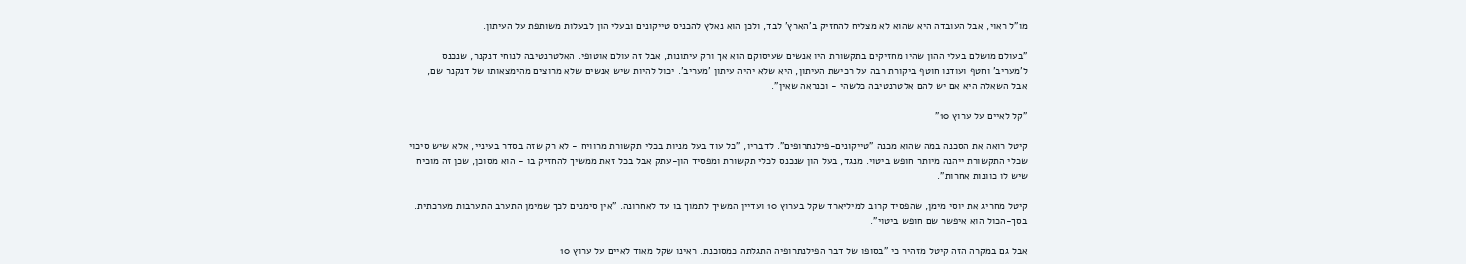מו"ל ראוי, אבל העובדה היא שהוא לא מצליח להחזיק ב'הארץ' לבד, ולכן הוא נאלץ להכניס טייקונים ובעלי הון לבעלות משותפת על העיתון.

"בעולם מושלם בעלי ההון שהיו מחזיקים בתקשורת היו אנשים שעיסוקם הוא אך ורק עיתונות, אבל זה עולם אוטופי. האלטרנטיבה לנוחי דנקנר, שנכנס ל'מעריב' וחטף ועודנו חוטף ביקורת רבה על רכישת העיתון, היא שלא יהיה עיתון 'מעריב'. יכול להיות שיש אנשים שלא מרוצים מהימצאותו של דנקנר שם, אבל השאלה היא אם יש להם אלטרנטיבה כלשהי - וכנראה שאין".

"קל לאיים על ערוץ 10"

קיטל רואה את הסכנה במה שהוא מכנה "טייקונים-פילנתרופים". לדבריו, "כל עוד בעל מניות בכלי תקשורת מרוויח - לא רק שזה בסדר בעיניי, אלא שיש סיכוי שכלי התקשורת ייהנה מיותר חופש ביטוי. מנגד, בעל הון שנכנס לכלי תקשורת ומפסיד הון-עתק אבל בכל זאת ממשיך להחזיק בו - הוא מסוכן, שכן זה מוכיח שיש לו כוונות אחרות".

קיטל מחריג את יוסי מימן, שהפסיד קרוב למיליארד שקל בערוץ 10 ועדיין המשיך לתמוך בו עד לאחרונה. "אין סימנים לכך שמימן התערב התערבות מערכתית. בסך-הכול הוא איפשר שם חופש ביטוי".

אבל גם במקרה הזה קיטל מזהיר כי "בסופו של דבר הפילנתרופיה התגלתה כמסוכנת. ראינו שקל מאוד לאיים על ערוץ 10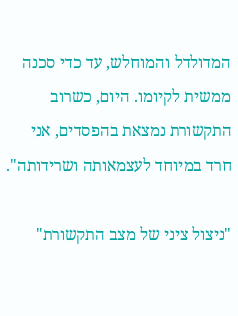המדולדל והמוחלש, עד כדי סכנה ממשית לקיומו. היום, כשרוב התקשורת נמצאת בהפסדים, אני חרד במיוחד לעצמאותה ושרידותה".

"ניצול ציני של מצב התקשורת"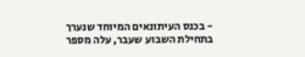- בכנס העיתונאים המיוחד שנערך בתחילת השבוע שעבר, עלה מספר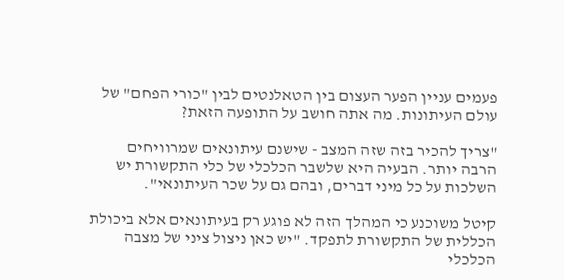פעמים עניין הפער העצום בין הטאלנטים לבין "כורי הפחם" של עולם העיתונות. מה אתה חושב על התופעה הזאת?

"צריך להכיר בזה שזה המצב - שישנם עיתונאים שמרוויחים הרבה יותר. הבעיה היא שלשבר הכלכלי של כלי התקשורת יש השלכות על כל מיני דברים, ובהם גם על שכר העיתונאי".

קיטל משוכנע כי המהלך הזה לא פוגע רק בעיתונאים אלא ביכולת הכללית של התקשורת לתפקד. "יש כאן ניצול ציני של מצבה הכלכלי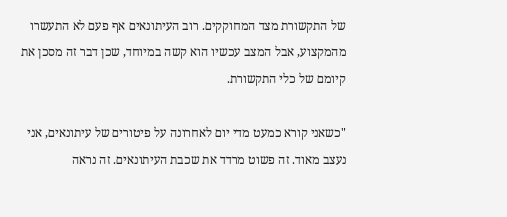של התקשורת מצד המחוקקים. רוב העיתונאים אף פעם לא התעשרו מהמקצוע, אבל המצב עכשיו הוא קשה במיוחד, שכן דבר זה מסכן את קיומם של כלי התקשורת.

"כשאני קורא כמעט מדי יום לאחרונה על פיטורים של עיתונאים, אני נעצב מאוד. זה פשוט מרדד את שכבת העיתונאים. זה נראה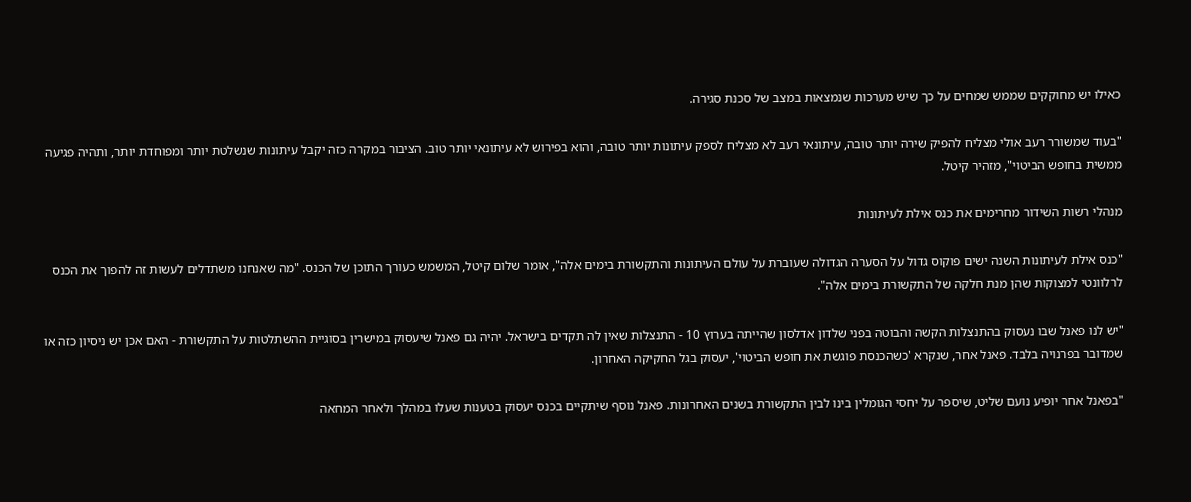כאילו יש מחוקקים שממש שמחים על כך שיש מערכות שנמצאות במצב של סכנת סגירה.

"בעוד שמשורר רעב אולי מצליח להפיק שירה יותר טובה, עיתונאי רעב לא מצליח לספק עיתונות יותר טובה, והוא בפירוש לא עיתונאי יותר טוב. הציבור במקרה כזה יקבל עיתונות שנשלטת יותר ומפוחדת יותר, ותהיה פגיעה ממשית בחופש הביטוי", מזהיר קיטל.

מנהלי רשות השידור מחרימים את כנס אילת לעיתונות

"כנס אילת לעיתונות השנה ישים פוקוס גדול על הסערה הגדולה שעוברת על עולם העיתונות והתקשורת בימים אלה", אומר שלום קיטל, המשמש כעורך התוכן של הכנס. "מה שאנחנו משתדלים לעשות זה להפוך את הכנס לרלוונטי למצוקות שהן מנת חלקה של התקשורת בימים אלה".

"יש לנו פאנל שבו נעסוק בהתנצלות הקשה והבוטה בפני שלדון אדלסון שהייתה בערוץ 10 - התנצלות שאין לה תקדים בישראל. יהיה גם פאנל שיעסוק במישרין בסוגיית ההשתלטות על התקשורת - האם אכן יש ניסיון כזה או שמדובר בפרנויה בלבד. פאנל אחר, שנקרא 'כשהכנסת פוגשת את חופש הביטוי', יעסוק בגל החקיקה האחרון.

"בפאנל אחר יופיע נועם שליט, שיספר על יחסי הגומלין בינו לבין התקשורת בשנים האחרונות. פאנל נוסף שיתקיים בכנס יעסוק בטענות שעלו במהלך ולאחר המחאה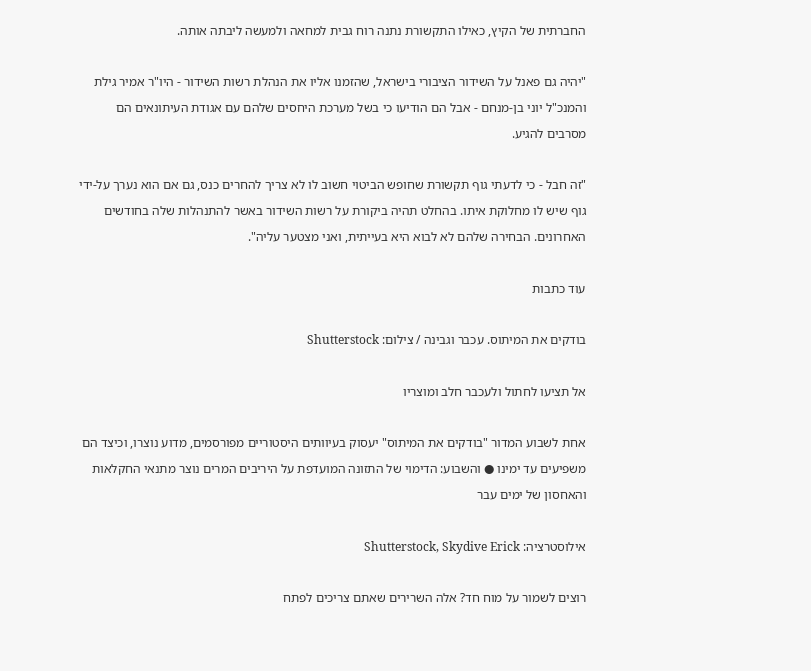החברתית של הקיץ, כאילו התקשורת נתנה רוח גבית למחאה ולמעשה ליבתה אותה.

"יהיה גם פאנל על השידור הציבורי בישראל, שהזמנו אליו את הנהלת רשות השידור - היו"ר אמיר גילת והמנכ"ל יוני בן-מנחם - אבל הם הודיעו כי בשל מערכת היחסים שלהם עם אגודת העיתונאים הם מסרבים להגיע.

"זה חבל - כי לדעתי גוף תקשורת שחופש הביטוי חשוב לו לא צריך להחרים כנס, גם אם הוא נערך על-ידי גוף שיש לו מחלוקת איתו. בהחלט תהיה ביקורת על רשות השידור באשר להתנהלות שלה בחודשים האחרונים. הבחירה שלהם לא לבוא היא בעייתית, ואני מצטער עליה".

עוד כתבות

בודקים את המיתוס. עכבר וגבינה / צילום: Shutterstock

אל תציעו לחתול ולעכבר חלב ומוצריו

אחת לשבוע המדור "בודקים את המיתוס" יעסוק בעיוותים היסטוריים מפורסמים, מדוע נוצרו, וכיצד הם משפיעים עד ימינו ● והשבוע: הדימוי של התזונה המועדפת על היריבים המרים נוצר מתנאי החקלאות והאחסון של ימים עבר

אילוסטרציה: Shutterstock, Skydive Erick

רוצים לשמור על מוח חד? אלה השרירים שאתם צריכים לפתח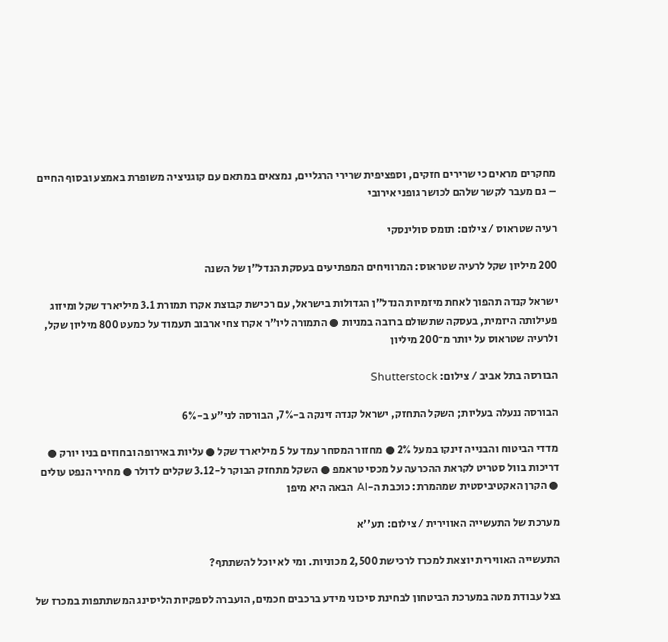מחקרים מראים כי שרירים חזקים, וספציפית שרירי הרגליים, נמצאים במתאם עם קוגניציה משופרת באמצע ובסוף החיים – גם מעבר לקשר שלהם לכושר גופני אירובי

רעיה שטראוס / צילום: תומס סולינסקי

200 מיליון שקל לרעיה שטראוס: המרוויחים המפתיעים בעסקת הנדל"ן של השנה

ישראל קנדה תהפוך לאחת מיזמיות הנדל"ן הגדולות בישראל, עם רכישת קבוצת אקרו תמורת 3.1 מיליארד שקל ומיזוג פעילותה היזמית, בעסקה שתשולם ברובה במניות ● התמורה ליו"ר אקרו צחי ארבוב תעמוד על כמעט 800 מיליון שקל, ולרעיה שטראוס על יותר מ־200 מיליון

הבורסה בתל אביב / צילום: Shutterstock

הבורסה ננעלה בעליות; השקל התחזק, ישראל קנדה זינקה ב-7%, הבורסה לני"ע ב-6%

מדדי הביטוח והבנייה זינקו במעל 2% ● מחזור המסחר עמד על 5 מיליארד שקל ● עליות באירופה ובחוזים בניו יורק ● דריכות בוול סטריט לקראת ההכרעה על מכסי טראמפ ● השקל מתחזק הבוקר ל-3.12 שקלים לדולר ● מחירי הנפט עולים ● הקרן האקטיביסטית שמהמרת: כוכבת ה-AI הבאה היא מיפן

מערכת של התעשייה האווירית / צילום: תע''א

התעשייה האווירית יוצאת למכרז לרכישת 2,500 מכוניות. ומי לא יוכל להשתתף?

בצל עבודת מטה במערכת הביטחון לבחינת סיכוני מידע ברכבים חכמים, הועברה לספקיות הליסינג המשתתפות במכרז של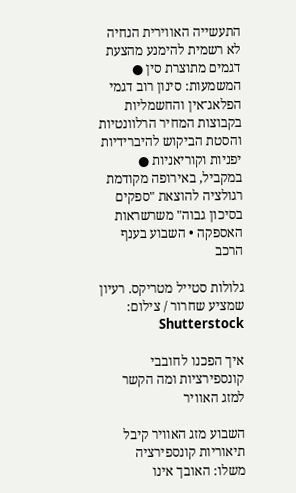התעשייה האווירית הנחיה לא רשמית להימנע מהצעת דגמים מתוצרת סין ● המשמעות: סינון רוב דגמי הפלאג־אין והחשמליות בקבוצות המחיר הרלוונטיות והסטת הביקוש להיברידיות יפניות וקוריאניות ● במקביל, באירופה מקודמת רגולציה להוצאת "ספקים בסיכון גבוה" משרשראות האספקה • השבוע בענף הרכב

גלולות סטייל מטריקס. רעיון שמציע שחרור / צילום: Shutterstock

איך הפכנו לחובבי קונספירציות ומה הקשר למזג האוויר

השבוע מזג האוויר קיבל תיאוריות קונספירציה משלו: האובך אינו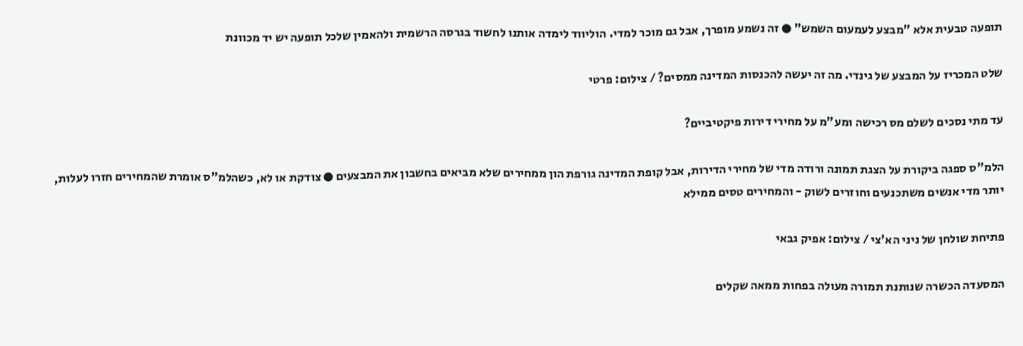תופעה טבעית אלא "מבצע לעמעום השמש" ● זה נשמע מופרך, אבל גם מוכר למדי. הוליווד לימדה אותנו לחשוד בגרסה הרשמית ולהאמין שלכל תופעה יש יד מכוונת

שלט המכריז על המבצע של גינדי. מה זה יעשה להכנסות המדינה ממסים? / צילום: פרטי

עד מתי נסכים לשלם מס רכישה ומע"מ על מחירי דירות פיקטיביים?

הלמ"ס ספגה ביקורת על הצגת תמונה ורודה מדי של מחירי הדירות, אבל קופת המדינה גורפת הון ממחירים שלא מביאים בחשבון את המבצעים ● צודקת או לא, כשהלמ"ס אומרת שהמחירים חזרו לעלות, יותר מדי אנשים משתכנעים וחוזרים לשוק - והמחירים טסים ממילא

פתיחת שולחן של ניני הא'צי / צילום: אפיק גבאי

המסעדה הכשרה שנותנת תמורה מעולה בפחות ממאה שקלים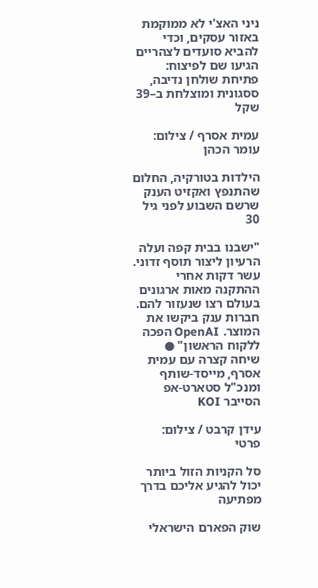ניני האצ'י לא ממוקמת באזור עסקים, וכדי להביא סועדים לצהריים הגיעו שם לפיצוח: פתיחת שולחן נדיבה, ססגונית ומוצלחת ב–39 שקל

עמית אסרף / צילום: עומר הכהן

הילדות בטורקיה, החלום שהתנפץ ואקזיט הענק שרשם השבוע לפני גיל 30

"ישבנו בבית קפה ועלה הרעיון ליצור תוסף זדוני. עשר דקות אחרי ההתקנה מאות ארגונים בעולם רצו שנעזור להם. חברות ענק ביקשו את המוצר. OpenAI הפכה ללקוח הראשון" ● שיחה קצרה עם עמית אסרף, מייסד-שותף ומנכ"ל סטארט-אפ הסייבר KOI

עידן קרבט / צילום: פרטי

סל הקניות הזול ביותר יכול להגיע אליכם בדרך מפתיעה

שוק הפארם הישראלי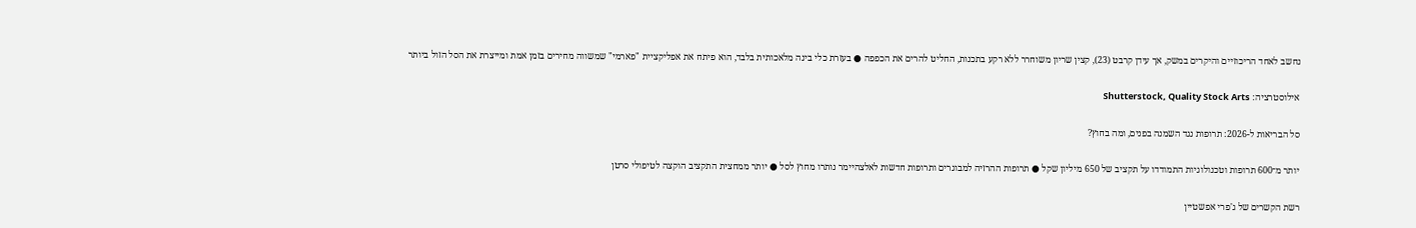נחשב לאחד הריכוזיים והיקרים במשק, אך עידן קרבט (23), קצין שריון משוחרר ללא רקע בתכנות, החליט להרים את הכפפה ● בעזרת כלי בינה מלאכותית בלבד, הוא פיתח את אפליקציית "פארמי" שמשווה מחירים בזמן אמת ומייצרת את הסל הזול ביותר

אילוסטרציה: Shutterstock, Quality Stock Arts

סל הבריאות ל-2026: תרופות נגד השמנה בפנים, ומה בחוץ?

יותר מ־600 תרופות וטכנולוגיות התמודדו על תקציב של 650 מיליון שקל ● תרופות ההרזיה למבוגרים ותרופות חדשות לאלצהיימר נותרו מחוץ לסל ● יותר ממחצית התקציב הוקצה לטיפולי סרטן

רשת הקשרים של ג'פרי אפשטיין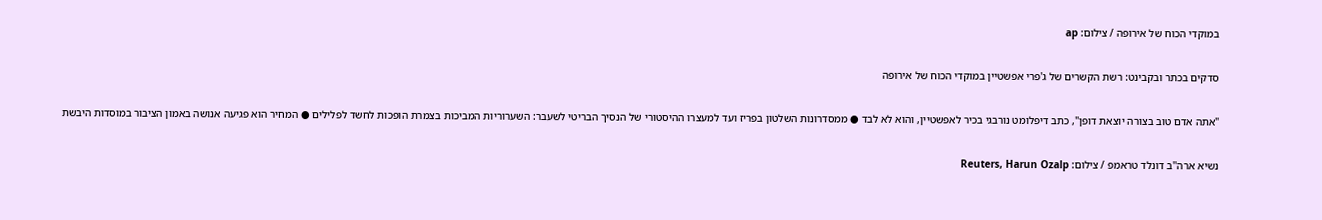במוקדי הכוח של אירופה / צילום: ap

סדקים בכתר ובקבינט: רשת הקשרים של ג'פרי אפשטיין במוקדי הכוח של אירופה

"אתה אדם טוב בצורה יוצאת דופן", כתב דיפלומט נורבגי בכיר לאפשטיין, והוא לא לבד ● ממסדרונות השלטון בפריז ועד למעצרו ההיסטורי של הנסיך הבריטי לשעבר: השערוריות המביכות בצמרת הופכות לחשד לפלילים ● המחיר הוא פגיעה אנושה באמון הציבור במוסדות היבשת

נשיא ארה''ב דונלד טראמפ / צילום: Reuters, Harun Ozalp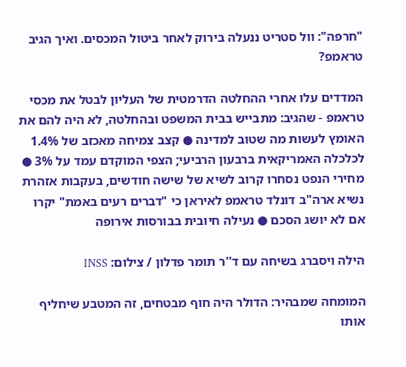"חרפה": וול סטריט ננעלה בירוק לאחר ביטול המכסים. ואיך הגיב טראמפ?

המדדים עלו אחרי ההחלטה הדרמטית של העליון לבטל את מכסי טראמפ - שהגיב: מתבייש בבית המשפט ובהחלטה, לא היה להם את האומץ לעשות מה שטוב למדינה ● קצב צמיחה מאכזב של 1.4% לכלכלה האמריקאית ברבעון הרביעי; הצפי המוקדם עמד על 3% ● מחירי הנפט נסחרו קרוב לשיא של שישה חודשים, בעקבות אזהרת נשיא ארה"ב דונלד טראמפ לאיראן כי "דברים רעים באמת" יקרו אם לא יושג הסכם ● נעילה חיובית בבורסות אירופה

הילה ויסברג בשיחה עם ד''ר תומר פדלון / צילום: INSS

המומחה שמבהיר: הדולר היה חוף מבטחים, זה המטבע שיחליף אותו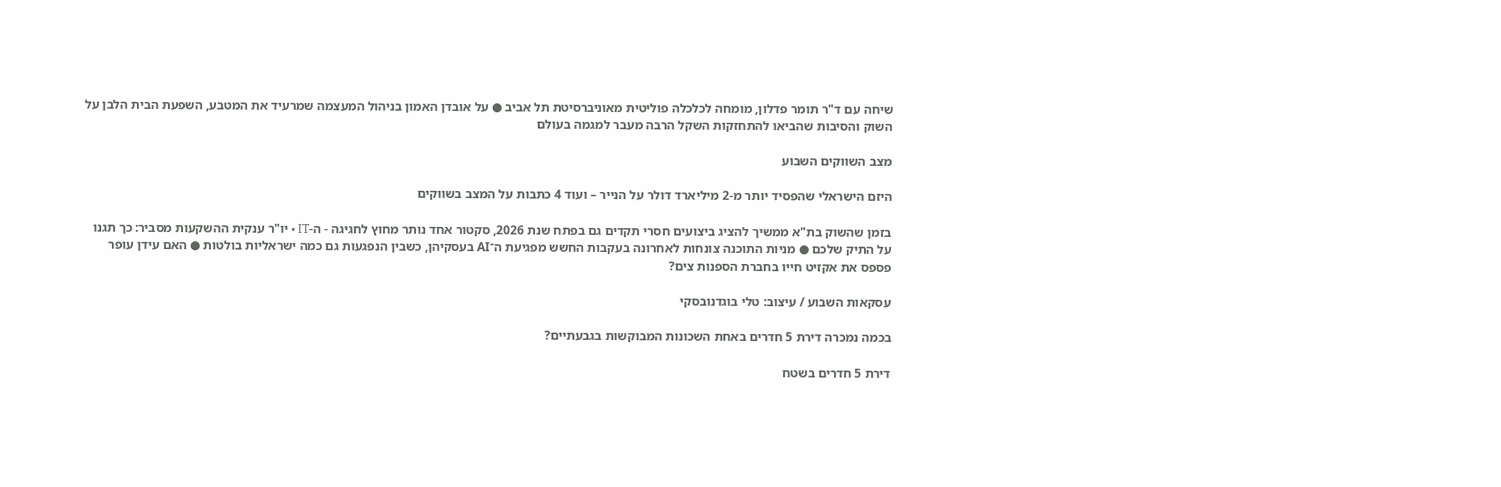שיחה עם ד"ר תומר פדלון, מומחה לכלכלה פוליטית מאוניברסיטת תל אביב ● על אובדן האמון בניהול המעצמה שמרעיד את המטבע, השפעת הבית הלבן על השוק והסיבות שהביאו להתחזקות השקל הרבה מעבר למגמה בעולם

מצב השווקים השבוע

היזם הישראלי שהפסיד יותר מ-2 מיליארד דולר על הנייר – ועוד 4 כתבות על המצב בשווקים

בזמן שהשוק בת"א ממשיך להציג ביצועים חסרי תקדים גם בפתח שנת 2026, סקטור אחד נותר מחוץ לחגיגה - ה-IT • יו"ר ענקית ההשקעות מסביר: כך תגנו על התיק שלכם ● מניות התוכנה צונחות לאחרונה בעקבות החשש מפגיעת ה־AI בעסקיהן, כשבין הנפגעות גם כמה ישראליות בולטות ● האם עידן עופר פספס את אקזיט חייו בחברת הספנות צים?

עסקאות השבוע / עיצוב: טלי בוגדנובסקי

בכמה נמכרה דירת 5 חדרים באחת השכונות המבוקשות בגבעתיים?

דירת 5 חדרים בשטח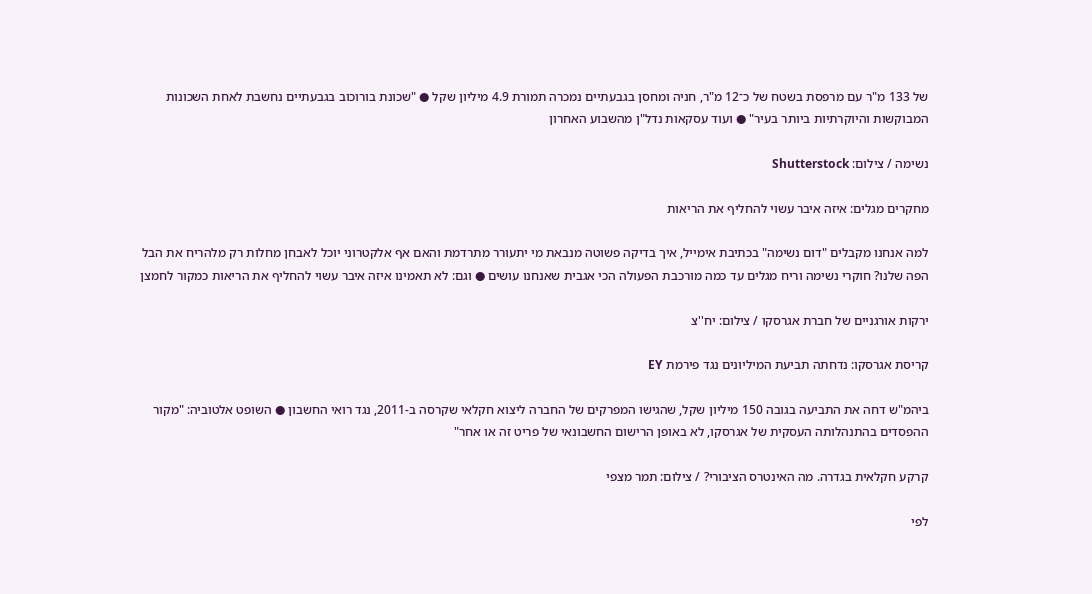של 133 מ"ר עם מרפסת בשטח של כ־12 מ"ר, חניה ומחסן בגבעתיים נמכרה תמורת 4.9 מיליון שקל ● "שכונת בורוכוב בגבעתיים נחשבת לאחת השכונות המבוקשות והיוקרתיות ביותר בעיר" ● ועוד עסקאות נדל"ן מהשבוע האחרון

נשימה / צילום: Shutterstock

מחקרים מגלים: איזה איבר עשוי להחליף את הריאות

למה אנחנו מקבלים "דום נשימה" בכתיבת אימייל, איך בדיקה פשוטה מנבאת מי יתעורר מתרדמת והאם אף אלקטרוני יוכל לאבחן מחלות רק מלהריח את הבל הפה שלנו? חוקרי נשימה וריח מגלים עד כמה מורכבת הפעולה הכי אגבית שאנחנו עושים ● וגם: לא תאמינו איזה איבר עשוי להחליף את הריאות כמקור לחמצן

ירקות אורגניים של חברת אגרסקו / צילום: יח''צ

קריסת אגרסקו: נדחתה תביעת המיליונים נגד פירמת EY

ביהמ"ש דחה את התביעה בגובה 150 מיליון שקל, שהגישו המפרקים של החברה ליצוא חקלאי שקרסה ב-2011, נגד רואי החשבון ● השופט אלטוביה: "מקור ההפסדים בהתנהלותה העסקית של אגרסקו, לא באופן הרישום החשבונאי של פריט זה או אחר"

קרקע חקלאית בגדרה. מה האינטרס הציבורי? / צילום: תמר מצפי

לפי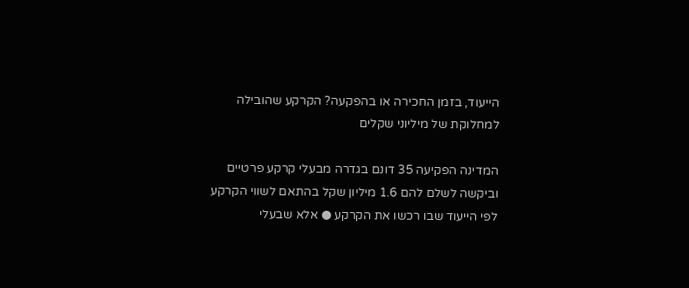הייעוד, בזמן החכירה או בהפקעה? הקרקע שהובילה למחלוקת של מיליוני שקלים

המדינה הפקיעה 35 דונם בגדרה מבעלי קרקע פרטיים וביקשה לשלם להם 1.6 מיליון שקל בהתאם לשווי הקרקע לפי הייעוד שבו רכשו את הקרקע ● אלא שבעלי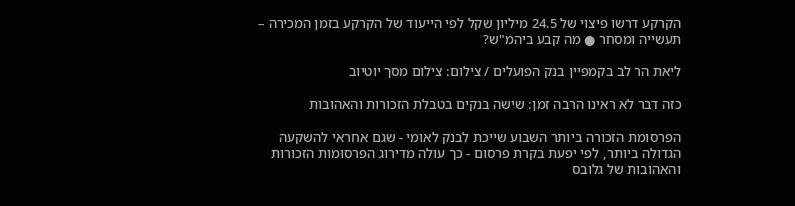הקרקע דרשו פיצוי של 24.5 מיליון שקל לפי הייעוד של הקרקע בזמן המכירה – תעשייה ומסחר ● מה קבע ביהמ"ש?

ליאת הר לב בקמפיין בנק הפועלים / צילום: צילום מסך יוטיוב

כזה דבר לא ראינו הרבה זמן: שישה בנקים בטבלת הזכורות והאהובות

הפרסומת הזכורה ביותר השבוע שייכת לבנק לאומי - שגם אחראי להשקעה הגדולה ביותר, לפי יפעת בקרת פרסום - כך עולה מדירוג הפרסומות הזכורות והאהובות של גלובס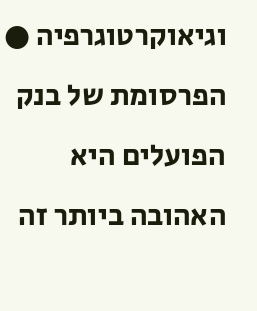וגיאוקרטוגרפיה ● הפרסומת של בנק הפועלים היא האהובה ביותר זה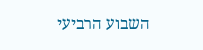השבוע הרביעי